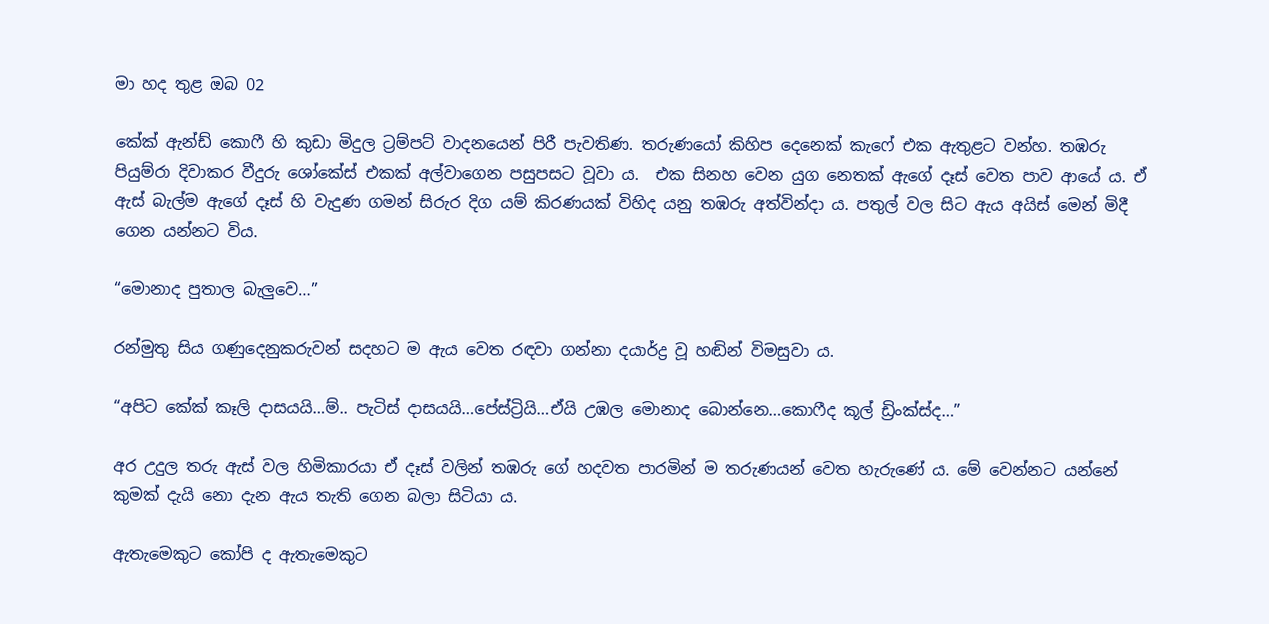මා හද තුළ ඔබ 02

කේක් ඇන්ඩ් කොෆී හි කුඩා මිදුල ට්‍රම්පට් වාදනයෙන් පිරී පැවතිණ. තරුණයෝ කිහිප දෙනෙක් කැෆේ එක ඇතුළට වන්හ. තඹරු පියුම්රා දිවාකර වීදුරු ශෝකේස් එකක් අල්වාගෙන පසුපසට වූවා ය.  එක සිනහ වෙන යුග නෙතක් ඇගේ දෑස් වෙත පාව ආයේ ය. ඒ ඇස් බැල්ම ඇගේ දෑස් හි වැදුණ ගමන් සිරුර දිග යම් කිරණයක් විහිද යනු තඹරු අත්වින්දා ය. පතුල් වල සිට ඇය අයිස් මෙන් මිදී ගෙන යන්නට විය.

“මොනාද පුතාල බැලුවෙ…”

රන්මුතු සිය ගණුදෙනුකරුවන් සදහට ම ඇය වෙත රඳවා ගන්නා දයාර්ද්‍ර වූ හඬින් විමසුවා ය.

“අපිට කේක් කෑලි දාසයයි…ම්.. පැටිස් දාසයයි…පේස්ට්‍රියි…ඒයි උඹල මොනාද බොන්නෙ…කොෆීද කූල් ඩ්‍රිංක්ස්ද…”

අර උදුල තරු ඇස් වල හිමිකාරයා ඒ දෑස් වලින් තඹරු ගේ හදවත පාරමින් ම තරුණයන් වෙත හැරුණේ ය. මේ වෙන්නට යන්නේ කුමක් දැයි නො දැන ඇය තැති ගෙන බලා සිටියා ය.

ඇතැමෙකුට කෝපි ද ඇතැමෙකුට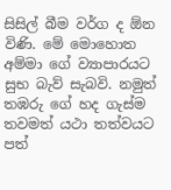සිසිල් බීම වර්ග ද ඕන විණි. මේ මොහොත අම්මා ගේ ව්‍යාපාරයට සුභ බැව් සැබවි. නමුත් තඹරු ගේ හද ගැස්ම තවමත් යථා තත්වයට පත්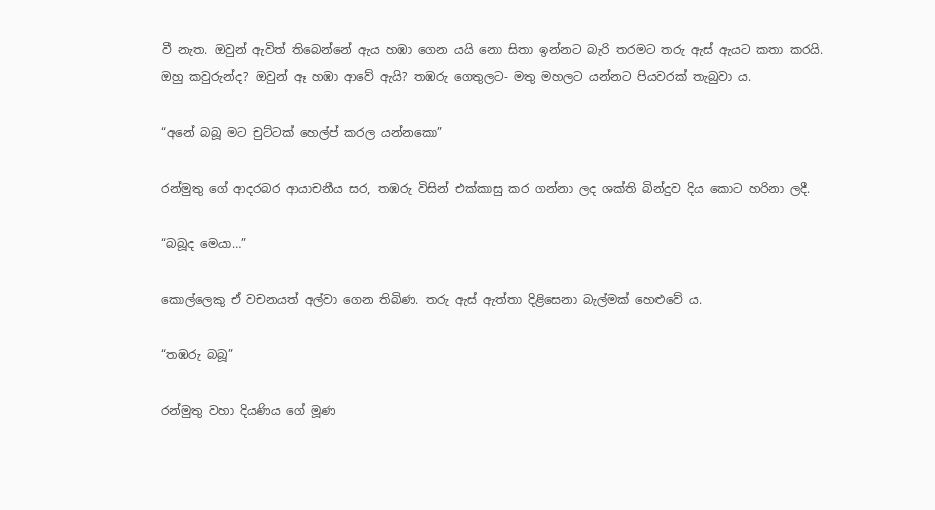වී නැත. ඔවුන් ඇවිත් තිබෙන්නේ ඇය හඹා ගෙන යයි නො සිතා ඉන්නට බැරි තරමට තරු ඇස් ඇයට කතා කරයි. ඔහු කවුරුන්ද? ඔවුන් ඈ හඹා ආවේ ඇයි? තඹරු ගෙතුලට- මතු මහලට යන්නට පියවරක් තැබුවා ය.

“අනේ බබූ මට චුට්ටක් හෙල්ප් කරල යන්නකො”

රන්මුතු ගේ ආදරබර ආයාචනීය සර, තඹරු විසින් එක්කාසු කර ගන්නා ලද ශක්ති බින්දුව දිය කොට හරිනා ලදී.

“බබූද මෙයා…”

කොල්ලෙකු ඒ වචනයත් අල්වා ගෙන තිබිණ. තරු ඇස් ඇත්තා දිළිසෙනා බැල්මක් හෙළුවේ ය.

“තඹරු බබූ”

රන්මුතු වහා දියණිය ගේ මූණ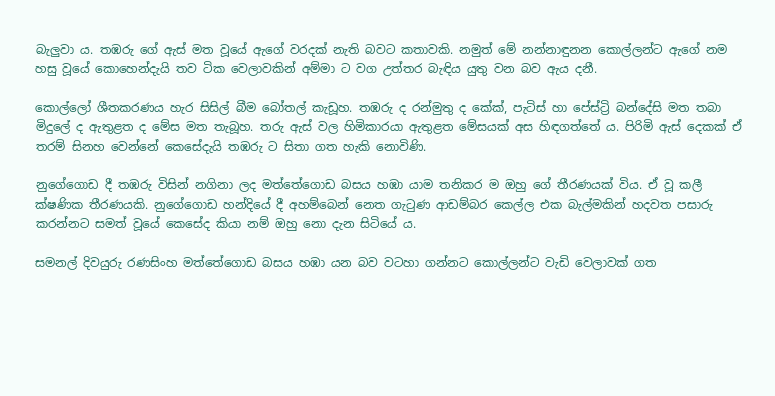බැලුවා ය. තඹරු ගේ ඇස් මත වූයේ ඇගේ වරදක් නැති බවට කතාවකි. නමුත් මේ නන්නාඳුනන කොල්ලන්ට ඇගේ නම හසු වූයේ කොහෙන්දැයි තව ටික වෙලාවකින් අම්මා ට වග උත්තර බැඳිය යුතු වන බව ඇය දනී.

කොල්ලෝ ශීතකරණය හැර සිසිල් බීම බෝතල් කැඩූහ. තඹරු ද රන්මුතු ද කේක්, පැටිස් හා පේස්ට්‍රි බන්දේසි මත තබා මිදුලේ ද ඇතුළත ද මේස මත තැබූහ. තරු ඇස් වල හිමිකාරයා ඇතුළත මේසයක් අස හිඳගත්තේ ය. පිරිමි ඇස් දෙකක් ඒ තරම් සිනහ වෙන්නේ කෙසේදැයි තඹරු ට සිතා ගත හැකි නොවිණි.

නුගේගොඩ දී තඹරු විසින් නගිනා ලද මත්තේගොඩ බසය හඹා යාම තනිකර ම ඔහු ගේ තීරණයක් විය. ඒ වූ කලී ක්ෂණික තීරණයකි. නුගේගොඩ හන්දියේ දී අහම්බෙන් නෙත ගැටුණ ආඩම්බර කෙල්ල එක බැල්මකින් හදවත පසාරු කරන්නට සමත් වූයේ කෙසේද කියා නම් ඔහු නො දැන සිටියේ ය.

සමනල් දිවයුරු රණසිංහ මත්තේගොඩ බසය හඹා යන බව වටහා ගන්නට කොල්ලන්ට වැඩි වෙලාවක් ගත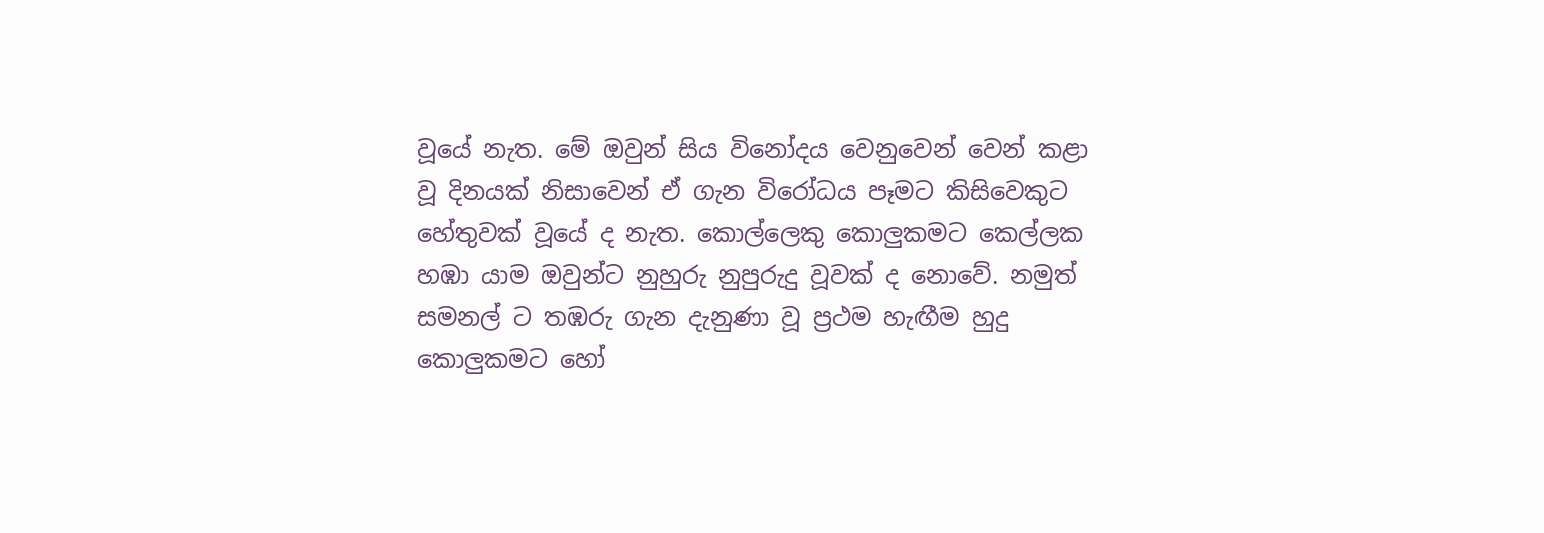වූයේ නැත. මේ ඔවුන් සිය විනෝදය වෙනුවෙන් වෙන් කළා වූ දිනයක් නිසාවෙන් ඒ ගැන විරෝධය පෑමට කිසිවෙකුට හේතුවක් වූයේ ද නැත. කොල්ලෙකු කොලුකමට කෙල්ලක හඹා යාම ඔවුන්ට නුහුරු නුපුරුදු වූවක් ද නොවේ. නමුත් සමනල් ට තඹරු ගැන දැනුණා වූ ප්‍රථම හැඟීම හුදු කොලුකමට හෝ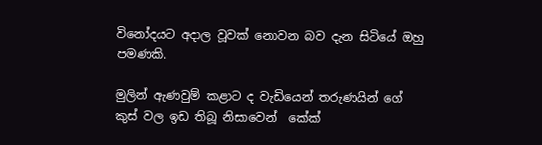විනෝදයට අදාල වූවක් නොවන බව දැන සිටියේ ඔහු පමණකි.

මුලින් ඇණවුම් කළාට ද වැඩියෙන් තරුණයින් ගේ කුස් වල ඉඩ තිබූ නිසාවෙන්  කේක්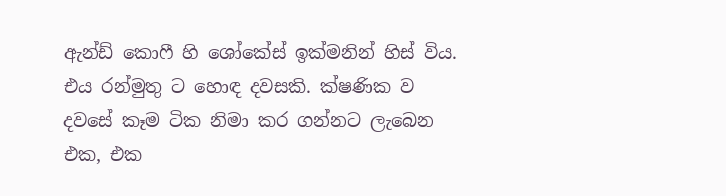ඇන්ඩ් කොෆී හි ශෝකේස් ඉක්මනින් හිස් විය. එය රන්මුතු ට හොඳ දවසකි. ක්ෂණික ව දවසේ කෑම ටික නිමා කර ගන්නට ලැබෙන එක, එක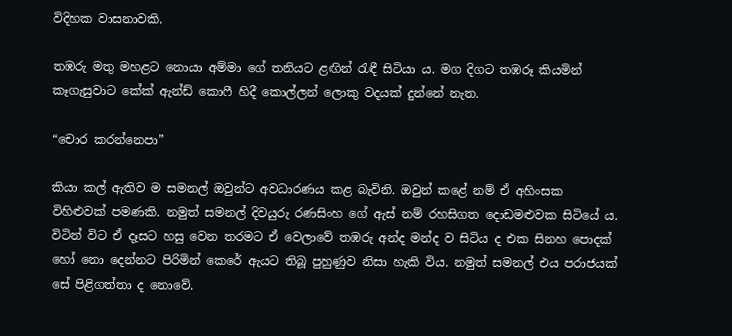විදිහක වාසනාවකි.

තඹරු මතු මහළට නොයා අම්මා ගේ තනියට ළඟින් රැඳී සිටියා ය. මග දිගට තඹරූ කියමින් කෑගැසුවාට කේක් ඇන්ඩ් කොෆී හිදී කොල්ලන් ලොකු වදයක් දුන්නේ නැත.

“චොර කරන්නෙපා”

කියා කල් ඇතිව ම සමනල් ඔවුන්ට අවධාරණය කළ බැවිනි. ඔවුන් කළේ නම් ඒ අහිංසක විහිළුවක් පමණකි. නමුත් සමනල් දිවයුරු රණසිංහ ගේ ඇස් නම් රහසිගත දොඩමළුවක සිටියේ ය. විටින් විට ඒ දෑසට හසු වෙන තරමට ඒ වෙලාවේ තඹරු අන්ද මන්ද ව සිටිය ද එක සිනහ පොදක් හෝ නො දෙන්නට පිරිමින් කෙරේ ඇයට තිබූ පුහුණුව නිසා හැකි විය. නමුත් සමනල් එය පරාජයක් සේ පිළිගත්තා ද නොවේ.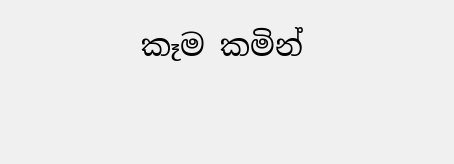කෑම කමින්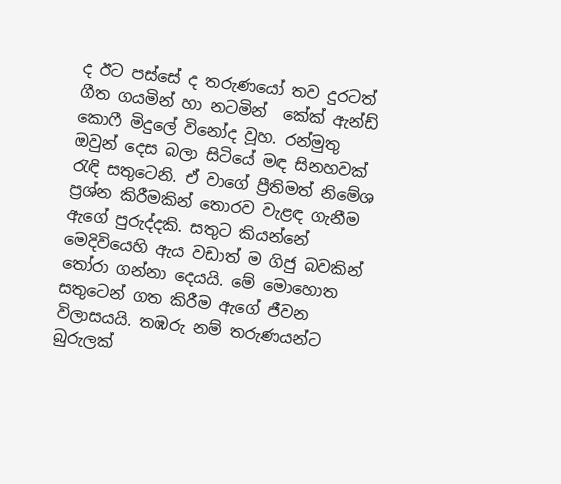ද ඊට පස්සේ ද තරුණයෝ තව දුරටත් ගීත ගයමින් හා නටමින්  කේක් ඇන්ඩ් කොෆී මිදුලේ විනෝද වූහ. රන්මුතු ඔවුන් දෙස බලා සිටියේ මඳ සිනහවක් රැඳි සතුටෙනි. ඒ වාගේ ප්‍රීතිමත් නිමේශ ප්‍රශ්න කිරීමකින් තොරව වැළඳ ගැනීම ඇගේ පුරුද්දකි. සතුට කියන්නේ මෙදිවියෙහි ඇය වඩාත් ම ගිජු බවකින් තෝරා ගන්නා දෙයයි. මේ මොහොත සතුටෙන් ගත කිරීම ඇගේ ජීවන විලාසයයි. තඹරු නම් තරුණයන්ට බුරුලක්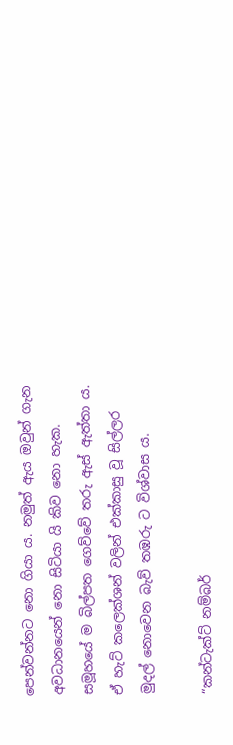පෙන්වන්නට නො ගියා ය. නමුත් ඇය ඔවුන් ගැන අවධානයෙන් නො සිටියා යි කිව නො හැක. සමූහයේ ම බිල්පත ගෙව්වේ තරු ඇස් ඇත්තා ය. ඒ හැට් කලෙක්ශන් වලින් එක්කාසු වූ සිල්ලර මුදල් නොවෙන බැව් තඹරු ට විශ්වාස ය.

“කන්ටැක්ට් නම්බර්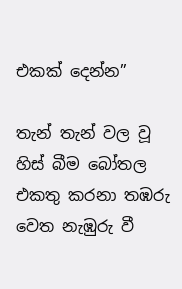එකක් දෙන්න”

තැන් තැන් වල වූ හිස් බීම බෝතල එකතු කරනා තඹරු වෙත නැඹුරු වී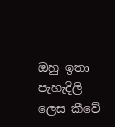ඔහු ඉතා පැහැදිලි ලෙස කීවේ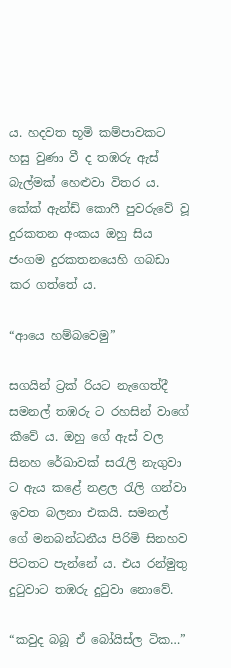ය. හදවත භූමි කම්පාවකට හසු වුණා වී ද තඹරු ඇස් බැල්මක් හෙළුවා විතර ය. කේක් ඇන්ඩ් කොෆී පුවරුවේ වූ දුරකතන අංකය ඔහු සිය ජංගම දුරකතනයෙහි ගබඩා කර ගත්තේ ය.

“ආයෙ හම්බවෙමු”

සගයින් ට්‍රක් රියට නැගෙත්දී සමනල් තඹරු ට රහසින් වාගේ කීවේ ය. ඔහු ගේ ඇස් වල සිනහ රේඛාවක් සරැලි නැගුවා ට ඇය කළේ නළල රැලි ගන්වා ඉවත බලනා එකයි. සමනල් ගේ මනබන්ධනීය පිරිමි සිනහව පිටතට පැන්නේ ය. එය රන්මුතු දුටුවාට තඹරු දුටුවා නොවේ.

“කවුද බබූ ඒ බෝයිස්ල ටික…”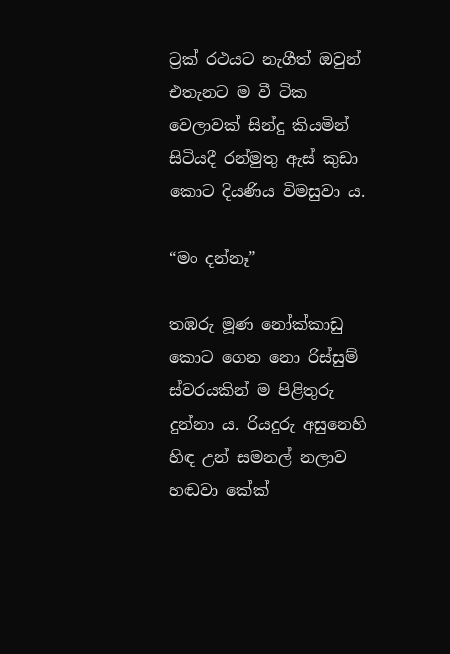ට්‍රක් රථයට නැගීත් ඔවුන් එතැනට ම වී ටික වෙලාවක් සින්දු කියමින් සිටියදී රන්මුතු ඇස් කුඩා කොට දියණිය විමසුවා ය.

“මං දන්නෑ”

තඹරු මූණ නෝක්කාඩු කොට ගෙන නො රිස්සුම් ස්වරයකින් ම පිළිතුරු දුන්නා ය. රියදුරු අසුනෙහි හිඳ උන් සමනල් නලාව හඬවා කේක්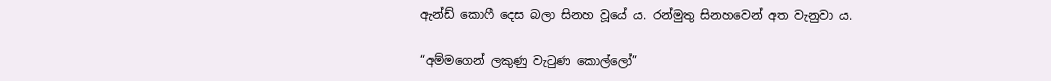ඇන්ඩ් කොෆී දෙස බලා සිනහ වූයේ ය. රන්මුතු සිනහවෙන් අත වැනුවා ය.

“අම්මගෙන් ලකුණු වැටුණ කොල්ලෝ”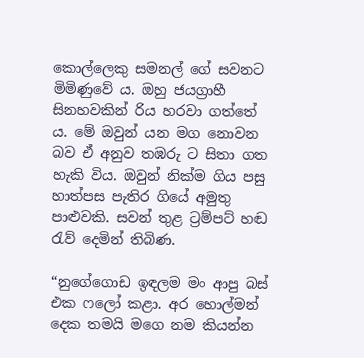කොල්ලෙකු සමනල් ගේ සවනට මිමිණුවේ ය. ඔහු ජයග්‍රාහී සිනහවකින් රිය හරවා ගත්තේ ය. මේ ඔවුන් යන මග නොවන බව ඒ අනුව තඹරු ට සිතා ගත හැකි විය. ඔවුන් නික්ම ගිය පසු හාත්පස පැතිර ගියේ අමුතු පාළුවකි. සවන් තුළ ට්‍රම්පට් හඬ රැව් දෙමින් තිබිණ.

“නුගේගොඩ ඉඳලම මං ආපු බස් එක ෆලෝ කළා. අර හොල්මන් දෙක තමයි මගෙ නම කියන්න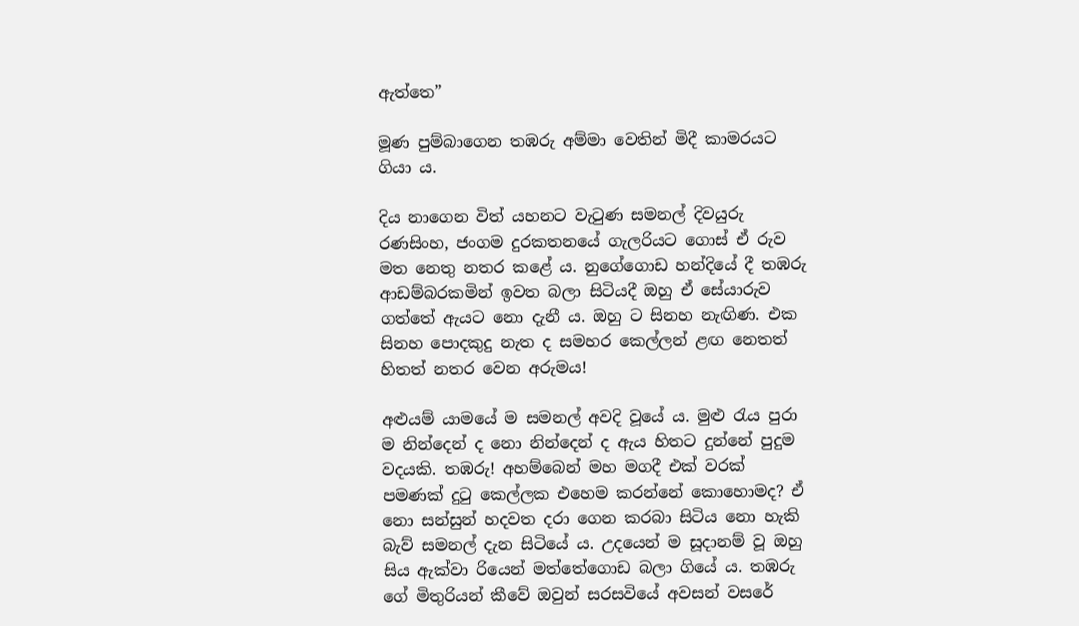ඇත්තෙ”

මූණ පුම්බාගෙන තඹරු අම්මා වෙතින් මිදී කාමරයට ගියා ය.

දිය නාගෙන විත් යහනට වැටුණ සමනල් දිවයුරු රණසිංහ, ජංගම දුරකතනයේ ගැලරියට ගොස් ඒ රුව මත නෙතු නතර කළේ ය. නුගේගොඩ හන්දියේ දී තඹරු ආඩම්බරකමින් ඉවත බලා සිටියදී ඔහු ඒ සේයාරුව ගත්තේ ඇයට නො දැනී ය. ඔහු ට සිනහ නැඟිණ. එක සිනහ පොදකුදු නැත ද සමහර කෙල්ලන් ළඟ නෙතත් හිතත් නතර වෙන අරුමය!

අළුයම් යාමයේ ම සමනල් අවදි වූයේ ය. මුළු රැය පුරා ම නින්දෙන් ද නො නින්දෙන් ද ඇය හිතට දුන්නේ පුදුම වදයකි. තඹරු! අහම්බෙන් මහ මගදී එක් වරක් පමණක් දුටු කෙල්ලක එහෙම කරන්නේ කොහොමද? ඒ නො සන්සුන් හදවත දරා ගෙන කරබා සිටිය නො හැකි බැව් සමනල් දැන සිටියේ ය. උදයෙන් ම සූදානම් වූ ඔහු සිය ඇක්වා රියෙන් මත්තේගොඩ බලා ගියේ ය. තඹරු ගේ මිතුරියන් කීවේ ඔවුන් සරසවියේ අවසන් වසරේ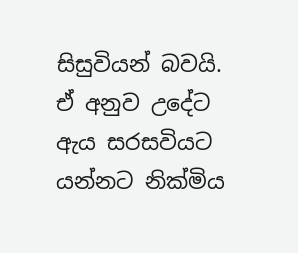සිසුවියන් බවයි. ඒ අනුව උදේට ඇය සරසවියට යන්නට නික්මිය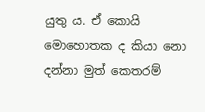යුතු ය. ඒ කොයි මොහොතක ද කියා නො දන්නා මුත් කෙතරම්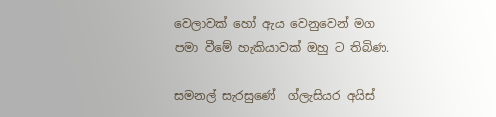වෙලාවක් හෝ ඇය වෙනුවෙන් මග පමා වීමේ හැකියාවක් ඔහු ට තිබිණ.

සමනල් සැරසුණේ  ග්ලැසියර අයිස්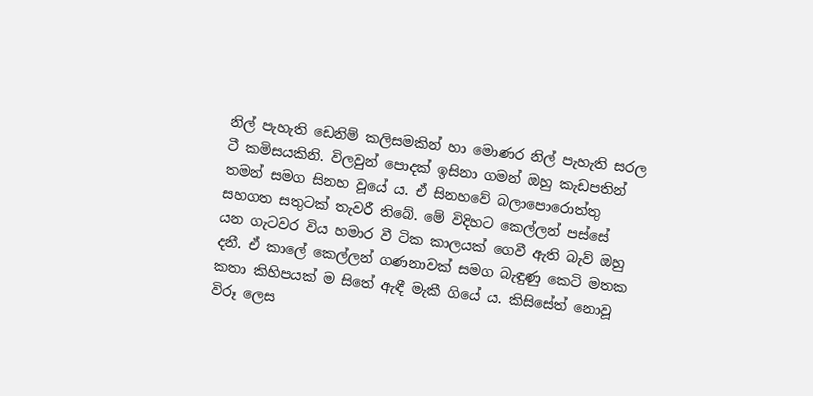නිල් පැහැති ඩෙනිම් කලිසමකින් හා මොණර නිල් පැහැති සරල ටී කමිසයකිනි. විලවුන් පොදක් ඉසිනා ගමන් ඔහු කැඩපතින් තමන් සමග සිනහ වූයේ ය. ඒ සිනහවේ බලාපොරොත්තු සහගත සතුටක් තැවරී තිබේ. මේ විදිහට කෙල්ලන් පස්සේ යන ගැටවර විය හමාර වී ටික කාලයක් ගෙවී ඇති බැව් ඔහු දනී. ඒ කාලේ කෙල්ලන් ගණනාවක් සමග බැඳුණු කෙටි මතක කතා කිහිපයක් ම සිතේ ඇඳී මැකී ගියේ ය. කිසිසේත් නොවූ විරූ ලෙස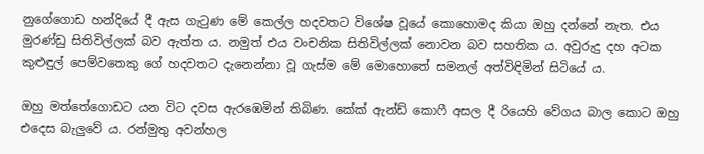නුගේගොඩ හන්දියේ දී ඇස ගැටුණ මේ කෙල්ල හදවතට විශේෂ වූයේ කොහොමද කියා ඔහු දන්නේ නැත. එය මුරණ්ඩු සිතිවිල්ලක් බව ඇත්ත ය. නමුත් එය වංචනික සිතිවිල්ලක් නොවන බව සහතික ය. අවුරුදු දහ අටක කුළුඳුල් පෙම්වතෙකු ගේ හදවතට දැනෙන්නා වූ ගැස්ම මේ මොහොතේ සමනල් අත්විඳිමින් සිටියේ ය.

ඔහු මත්තේගොඩට යන විට දවස ඇරඹෙමින් තිබිණ. කේක් ඇන්ඩ් කොෆී අසල දී රියෙහි වේගය බාල කොට ඔහු එදෙස බැලුවේ ය. රන්මුතු අවන්හල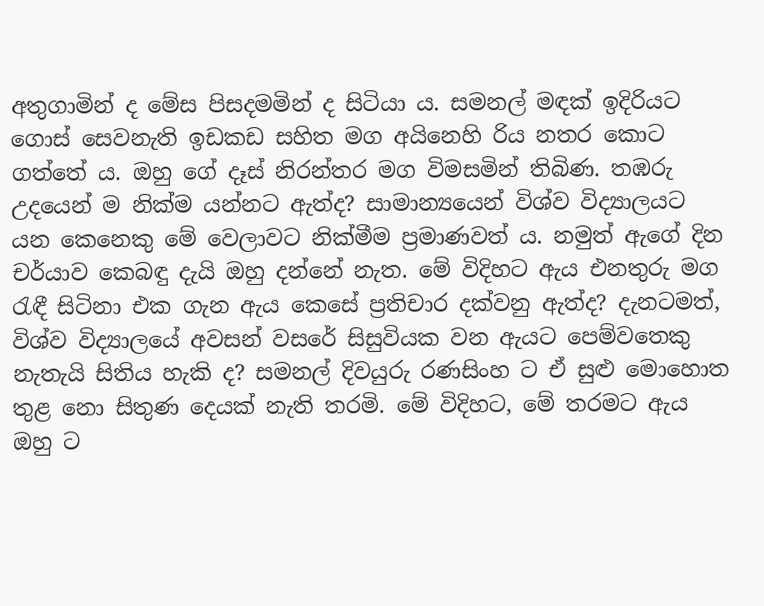අතුගාමින් ද මේස පිසදමමින් ද සිටියා ය. සමනල් මඳක් ඉදිරියට ගොස් සෙවනැති ඉඩකඩ සහිත මග අයිනෙහි රිය නතර කොට ගත්තේ ය. ඔහු ගේ දෑස් නිරන්තර මග විමසමින් තිබිණ. තඹරු උදයෙන් ම නික්ම යන්නට ඇත්ද? සාමාන්‍යයෙන් විශ්ව විද්‍යාලයට යන කෙනෙකු මේ වෙලාවට නික්මීම ප්‍රමාණවත් ය. නමුත් ඇගේ දින චර්යාව කෙබඳු දැයි ඔහු දන්නේ නැත. මේ විදිහට ඇය එනතුරු මග රැඳී සිටිනා එක ගැන ඇය කෙසේ ප්‍රතිචාර දක්වනු ඇත්ද? දැනටමත්, විශ්ව විද්‍යාලයේ අවසන් වසරේ සිසුවියක වන ඇයට පෙම්වතෙකු නැතැයි සිතිය හැකි ද? සමනල් දිවයුරු රණසිංහ ට ඒ සුළු මොහොත තුළ නො සිතුණ දෙයක් නැති තරමි. මේ විදිහට, මේ තරමට ඇය ඔහු ට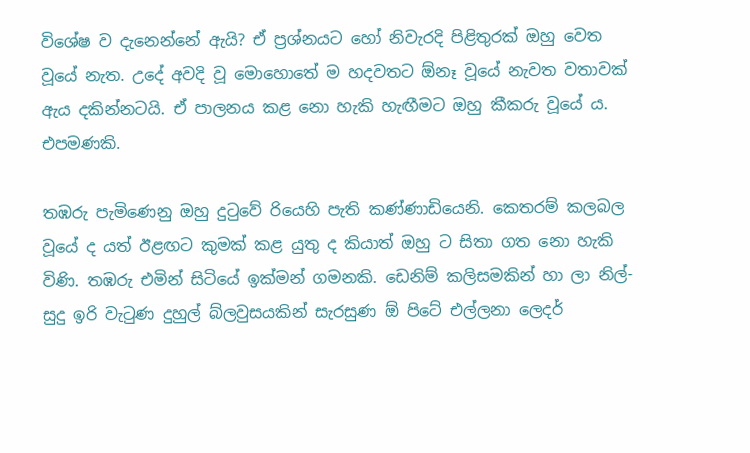විශේෂ ව දැනෙන්නේ ඇයි? ඒ ප්‍රශ්නයට හෝ නිවැරදි පිළිතුරක් ඔහු වෙත වූයේ නැත. උදේ අවදි වූ මොහොතේ ම හදවතට ඕනෑ වූයේ නැවත වතාවක් ඇය දකින්නටයි. ඒ පාලනය කළ නො හැකි හැඟීමට ඔහු කීකරු වූයේ ය. එපමණකි.

තඹරු පැමිණෙනු ඔහු දුටුවේ රියෙහි පැති කණ්ණාඩියෙනි. කෙතරම් කලබල වූයේ ද යත් ඊළඟට කුමක් කළ යුතු ද කියාත් ඔහු ට සිතා ගත නො හැකි විණි. තඹරු එමින් සිටියේ ඉක්මන් ගමනකි. ඩෙනිම් කලිසමකින් හා ලා නිල්- සුදු ඉරි වැටුණ දුහුල් බ්ලවුසයකින් සැරසුණ ඕ පිටේ එල්ලනා ලෙදර්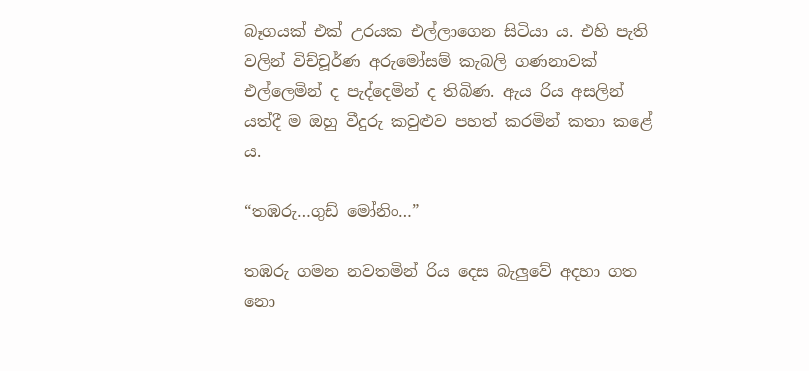බෑගයක් එක් උරයක එල්ලාගෙන සිටියා ය. එහි පැති වලින් විච්චූර්ණ අරුමෝසම් කැබලි ගණනාවක් එල්ලෙමින් ද පැද්දෙමින් ද තිබිණ. ඇය රිය අසලින් යත්දී ම ඔහු වීදුරු කවුළුව පහත් කරමින් කතා කළේ ය.

“තඹරු…ගුඩ් මෝනිං…”

තඹරු ගමන නවතමින් රිය දෙස බැලුවේ අදහා ගත නො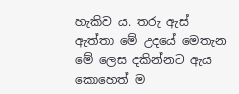හැකිව ය. තරු ඇස් ඇත්තා මේ උදයේ මෙතැන මේ ලෙස දකින්නට ඇය කොහෙත් ම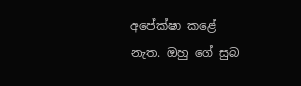අපේක්ෂා කළේ නැත. ඔහු ගේ සුබ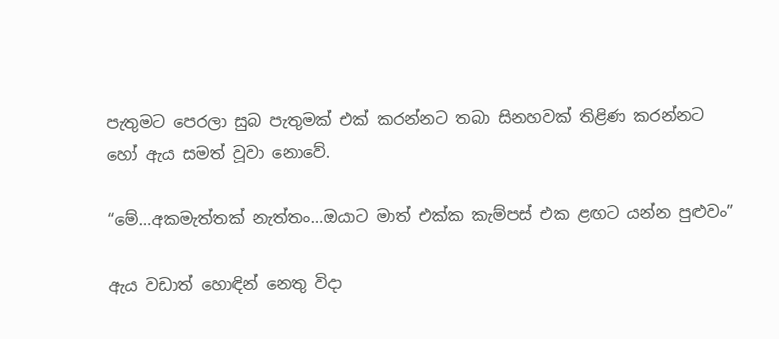පැතුමට පෙරලා සුබ පැතුමක් එක් කරන්නට තබා සිනහවක් තිළිණ කරන්නට හෝ ඇය සමත් වූවා නොවේ.

“මේ…අකමැත්තක් නැත්තං…ඔයාට මාත් එක්ක කැම්පස් එක ළඟට යන්න පුළුවං”

ඇය වඩාත් හොඳින් නෙතු විදා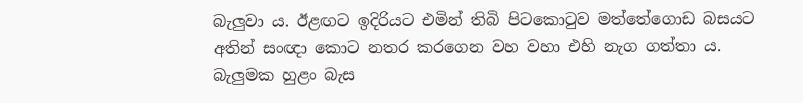බැලුවා ය. ඊළඟට ඉදිරියට එමින් තිබි පිටකොටුව මත්තේගොඩ බසයට අතින් සංඥා කොට නතර කරගෙන වහ වහා එහි නැග ගත්තා ය. බැලුමක හුළං බැස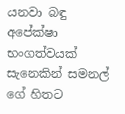යනවා බඳු අපේක්ෂා භංගත්වයක් සැනෙකින් සමනල් ගේ හිතට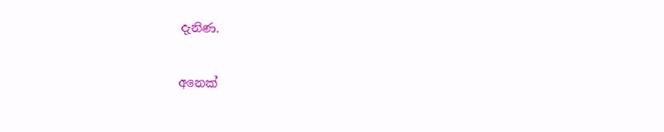දැනිණ.

අනෙක්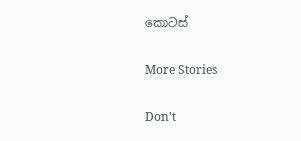කොටස්

More Stories

Don't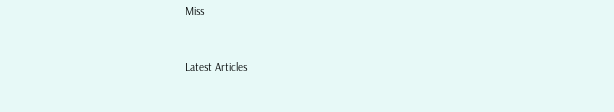Miss


Latest Articles